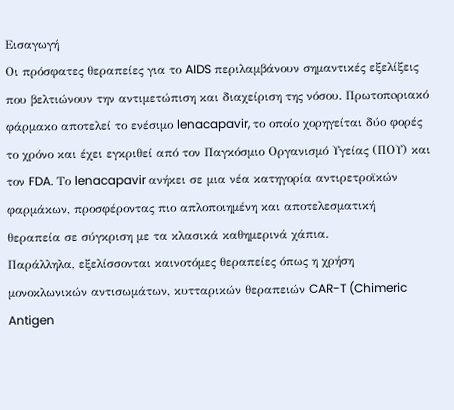Εισαγωγή
Οι πρόσφατες θεραπείες για το AIDS περιλαμβάνουν σημαντικές εξελίξεις που βελτιώνουν την αντιμετώπιση και διαχείριση της νόσου. Πρωτοπoριακό φάρμακο αποτελεί το ενέσιμο lenacapavir, το οποίο χορηγείται δύο φορές το χρόνο και έχει εγκριθεί από τον Παγκόσμιο Οργανισμό Υγείας (ΠΟΥ) και τον FDA. Το lenacapavir ανήκει σε μια νέα κατηγορία αντιρετροϊκών φαρμάκων, προσφέροντας πιο απλοποιημένη και αποτελεσματική θεραπεία σε σύγκριση με τα κλασικά καθημερινά χάπια.
Παράλληλα, εξελίσσονται καινοτόμες θεραπείες όπως η χρήση μονοκλωνικών αντισωμάτων, κυτταρικών θεραπειών CAR-T (Chimeric Antigen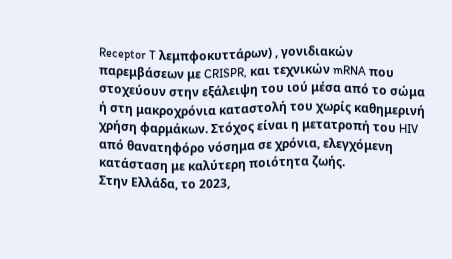Receptor T λεμπφοκυττάρων) , γονιδιακών παρεμβάσεων με CRISPR, και τεχνικών mRNA που στοχεύουν στην εξάλειψη του ιού μέσα από το σώμα ή στη μακροχρόνια καταστολή του χωρίς καθημερινή χρήση φαρμάκων. Στόχος είναι η μετατροπή του HIV από θανατηφόρο νόσημα σε χρόνια, ελεγχόμενη κατάσταση με καλύτερη ποιότητα ζωής.
Στην Ελλάδα, το 2023,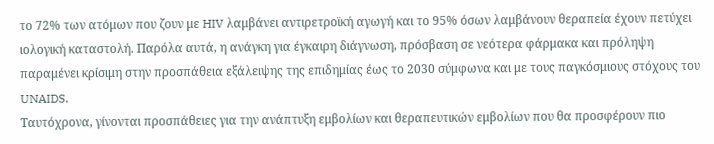το 72% των ατόμων που ζουν με HIV λαμβάνει αντιρετροϊκή αγωγή και το 95% όσων λαμβάνουν θεραπεία έχουν πετύχει ιολογική καταστολή. Παρόλα αυτά, η ανάγκη για έγκαιρη διάγνωση, πρόσβαση σε νεότερα φάρμακα και πρόληψη παραμένει κρίσιμη στην προσπάθεια εξάλειψης της επιδημίας έως το 2030 σύμφωνα και με τους παγκόσμιους στόχους του UNAIDS.
Ταυτόχρονα, γίνονται προσπάθειες για την ανάπτυξη εμβολίων και θεραπευτικών εμβολίων που θα προσφέρουν πιο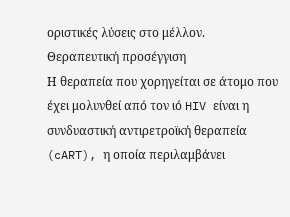οριστικές λύσεις στο μέλλον.
Θεραπευτική προσέγγιση
Η θεραπεία που χορηγείται σε άτομο που έχει μολυνθεί από τον ιό HIV είναι η συνδυαστική αντιρετροϊκή θεραπεία (cART), η οποία περιλαμβάνει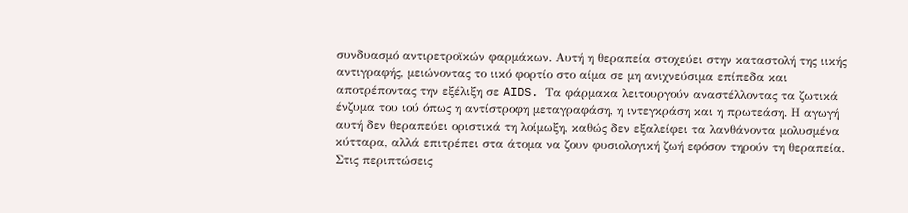συνδυασμό αντιρετροϊκών φαρμάκων. Αυτή η θεραπεία στοχεύει στην καταστολή της ιικής αντιγραφής, μειώνοντας το ιικό φορτίο στο αίμα σε μη ανιχνεύσιμα επίπεδα και αποτρέποντας την εξέλιξη σε AIDS. Τα φάρμακα λειτουργούν αναστέλλοντας τα ζωτικά ένζυμα του ιού όπως η αντίστροφη μεταγραφάση, η ιντεγκράση και η πρωτεάση. Η αγωγή αυτή δεν θεραπεύει οριστικά τη λοίμωξη, καθώς δεν εξαλείφει τα λανθάνοντα μολυσμένα κύτταρα, αλλά επιτρέπει στα άτομα να ζουν φυσιολογική ζωή εφόσον τηρούν τη θεραπεία.
Στις περιπτώσεις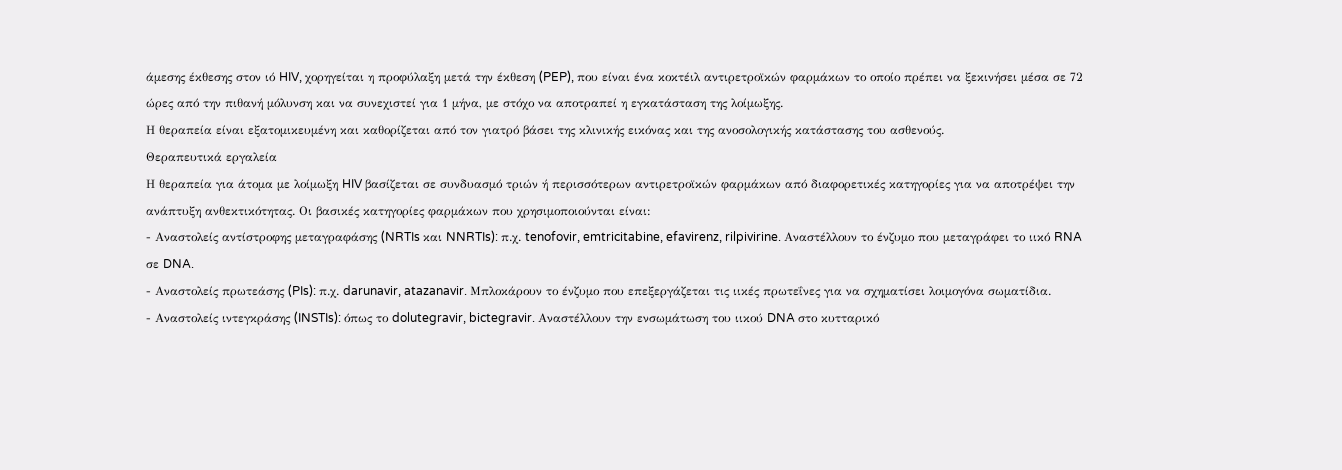άμεσης έκθεσης στον ιό HIV, χορηγείται η προφύλαξη μετά την έκθεση (PEP), που είναι ένα κοκτέιλ αντιρετροϊκών φαρμάκων το οποίο πρέπει να ξεκινήσει μέσα σε 72 ώρες από την πιθανή μόλυνση και να συνεχιστεί για 1 μήνα, με στόχο να αποτραπεί η εγκατάσταση της λοίμωξης.
Η θεραπεία είναι εξατομικευμένη και καθορίζεται από τον γιατρό βάσει της κλινικής εικόνας και της ανοσολογικής κατάστασης του ασθενούς.
Θεραπευτικά εργαλεία
Η θεραπεία για άτομα με λοίμωξη HIV βασίζεται σε συνδυασμό τριών ή περισσότερων αντιρετροϊκών φαρμάκων από διαφορετικές κατηγορίες για να αποτρέψει την ανάπτυξη ανθεκτικότητας. Οι βασικές κατηγορίες φαρμάκων που χρησιμοποιούνται είναι:
- Αναστολείς αντίστροφης μεταγραφάσης (NRTIs και NNRTIs): π.χ. tenofovir, emtricitabine, efavirenz, rilpivirine. Αναστέλλουν το ένζυμο που μεταγράφει το ιικό RNA σε DNA.
- Αναστολείς πρωτεάσης (PIs): π.χ. darunavir, atazanavir. Μπλοκάρουν το ένζυμο που επεξεργάζεται τις ιικές πρωτεΐνες για να σχηματίσει λοιμογόνα σωματίδια.
- Αναστολείς ιντεγκράσης (INSTIs): όπως το dolutegravir, bictegravir. Αναστέλλουν την ενσωμάτωση του ιικού DNA στο κυτταρικό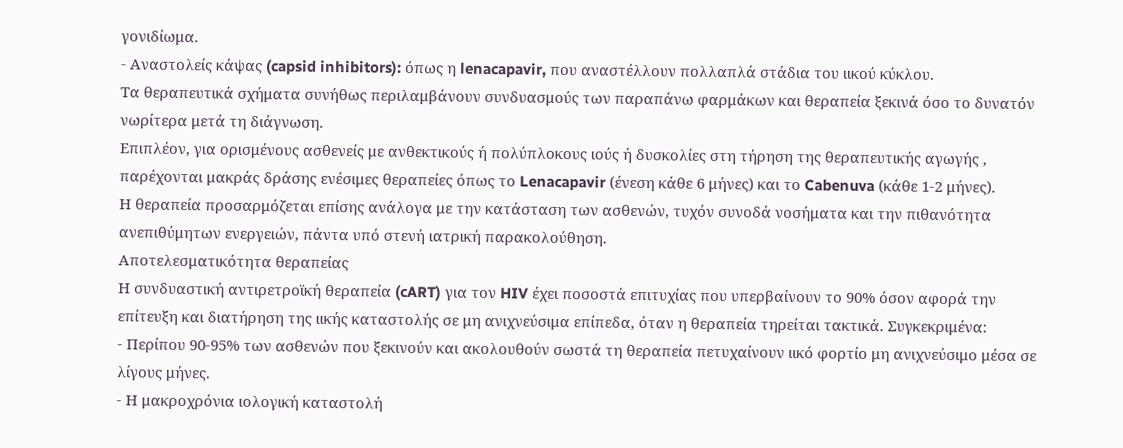γονιδίωμα.
- Αναστολείς κάψας (capsid inhibitors): όπως η lenacapavir, που αναστέλλουν πολλαπλά στάδια του ιικού κύκλου.
Τα θεραπευτικά σχήματα συνήθως περιλαμβάνουν συνδυασμούς των παραπάνω φαρμάκων και θεραπεία ξεκινά όσο το δυνατόν νωρίτερα μετά τη διάγνωση.
Επιπλέον, για ορισμένους ασθενείς με ανθεκτικούς ή πολύπλοκους ιούς ή δυσκολίες στη τήρηση της θεραπευτικής αγωγής , παρέχονται μακράς δράσης ενέσιμες θεραπείες όπως το Lenacapavir (ένεση κάθε 6 μήνες) και το Cabenuva (κάθε 1-2 μήνες).
Η θεραπεία προσαρμόζεται επίσης ανάλογα με την κατάσταση των ασθενών, τυχόν συνοδά νοσήματα και την πιθανότητα ανεπιθύμητων ενεργειών, πάντα υπό στενή ιατρική παρακολούθηση.
Αποτελεσματικότητα θεραπείας
Η συνδυαστική αντιρετροϊκή θεραπεία (cART) για τον HIV έχει ποσοστά επιτυχίας που υπερβαίνουν το 90% όσον αφορά την επίτευξη και διατήρηση της ιικής καταστολής σε μη ανιχνεύσιμα επίπεδα, όταν η θεραπεία τηρείται τακτικά. Συγκεκριμένα:
- Περίπου 90-95% των ασθενών που ξεκινούν και ακολουθούν σωστά τη θεραπεία πετυχαίνουν ιικό φορτίο μη ανιχνεύσιμο μέσα σε λίγους μήνες.
- Η μακροχρόνια ιολογική καταστολή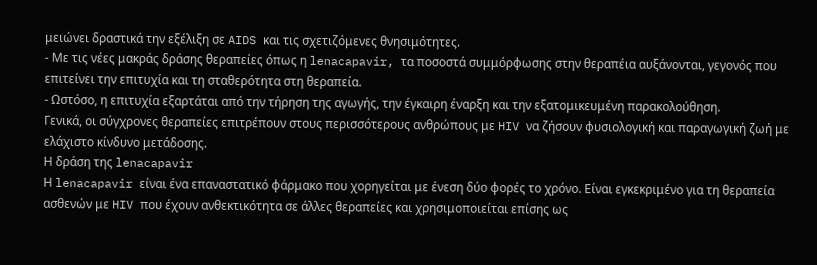μειώνει δραστικά την εξέλιξη σε AIDS και τις σχετιζόμενες θνησιμότητες.
- Με τις νέες μακράς δράσης θεραπείες όπως η lenacapavir, τα ποσοστά συμμόρφωσης στην θεραπέια αυξάνονται, γεγονός που επιτείνει την επιτυχία και τη σταθερότητα στη θεραπεία.
- Ωστόσο, η επιτυχία εξαρτάται από την τήρηση της αγωγής, την έγκαιρη έναρξη και την εξατομικευμένη παρακολούθηση.
Γενικά, οι σύγχρονες θεραπείες επιτρέπουν στους περισσότερους ανθρώπους με HIV να ζήσουν φυσιολογική και παραγωγική ζωή με ελάχιστο κίνδυνο μετάδοσης.
Η δράση της lenacapavir
Η lenacapavir είναι ένα επαναστατικό φάρμακο που χορηγείται με ένεση δύο φορές το χρόνο. Είναι εγκεκριμένο για τη θεραπεία ασθενών με HIV που έχουν ανθεκτικότητα σε άλλες θεραπείες και χρησιμοποιείται επίσης ως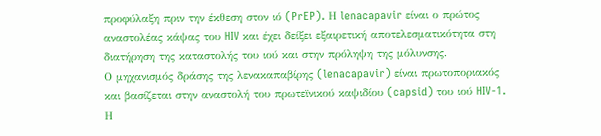προφύλαξη πριν την έκθεση στον ιό (PrEP). Η lenacapavir είναι ο πρώτος αναστολέας κάψας του HIV και έχει δείξει εξαιρετική αποτελεσματικότητα στη διατήρηση της καταστολής του ιού και στην πρόληψη της μόλυνσης.
Ο μηχανισμός δράσης της λενακαπαβίρης (lenacapavir) είναι πρωτοποριακός και βασίζεται στην αναστολή του πρωτεϊνικού καψιδίου (capsid) του ιού HIV-1. Η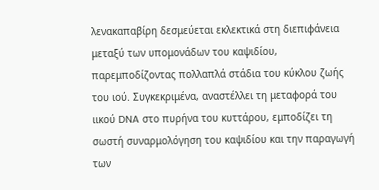λενακαπαβίρη δεσμεύεται εκλεκτικά στη διεπιφάνεια μεταξύ των υπομονάδων του καψιδίου, παρεμποδίζοντας πολλαπλά στάδια του κύκλου ζωής του ιού. Συγκεκριμένα, αναστέλλει τη μεταφορά του ιικού DNA στο πυρήνα του κυττάρου, εμποδίζει τη σωστή συναρμολόγηση του καψιδίου και την παραγωγή των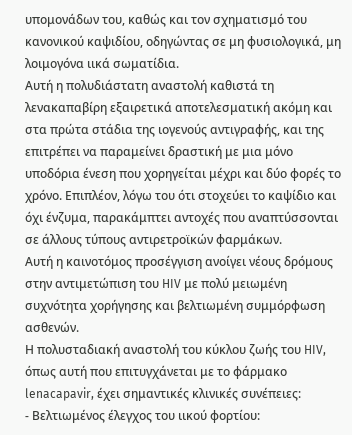υπομονάδων του, καθώς και τον σχηματισμό του κανονικού καψιδίου, οδηγώντας σε μη φυσιολογικά, μη λοιμογόνα ιικά σωματίδια.
Αυτή η πολυδιάστατη αναστολή καθιστά τη λενακαπαβίρη εξαιρετικά αποτελεσματική ακόμη και στα πρώτα στάδια της ιογενούς αντιγραφής, και της επιτρέπει να παραμείνει δραστική με μια μόνο υποδόρια ένεση που χορηγείται μέχρι και δύο φορές το χρόνο. Επιπλέον, λόγω του ότι στοχεύει το καψίδιο και όχι ένζυμα, παρακάμπτει αντοχές που αναπτύσσονται σε άλλους τύπους αντιρετροϊκών φαρμάκων.
Αυτή η καινοτόμος προσέγγιση ανοίγει νέους δρόμους στην αντιμετώπιση του HIV με πολύ μειωμένη συχνότητα χορήγησης και βελτιωμένη συμμόρφωση ασθενών.
Η πολυσταδιακή αναστολή του κύκλου ζωής του HIV, όπως αυτή που επιτυγχάνεται με το φάρμακο lenacapavir, έχει σημαντικές κλινικές συνέπειες:
- Βελτιωμένος έλεγχος του ιικού φορτίου: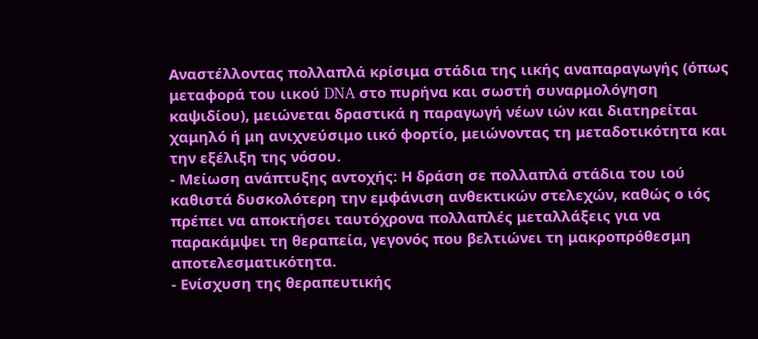Αναστέλλοντας πολλαπλά κρίσιμα στάδια της ιικής αναπαραγωγής (όπως μεταφορά του ιικού DNA στο πυρήνα και σωστή συναρμολόγηση καψιδίου), μειώνεται δραστικά η παραγωγή νέων ιών και διατηρείται χαμηλό ή μη ανιχνεύσιμο ιικό φορτίο, μειώνοντας τη μεταδοτικότητα και την εξέλιξη της νόσου.
- Μείωση ανάπτυξης αντοχής: Η δράση σε πολλαπλά στάδια του ιού καθιστά δυσκολότερη την εμφάνιση ανθεκτικών στελεχών, καθώς ο ιός πρέπει να αποκτήσει ταυτόχρονα πολλαπλές μεταλλάξεις για να παρακάμψει τη θεραπεία, γεγονός που βελτιώνει τη μακροπρόθεσμη αποτελεσματικότητα.
- Ενίσχυση της θεραπευτικής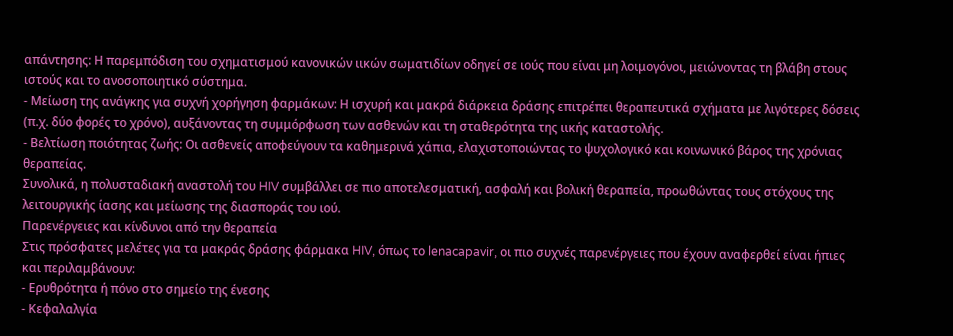απάντησης: Η παρεμπόδιση του σχηματισμού κανονικών ιικών σωματιδίων οδηγεί σε ιούς που είναι μη λοιμογόνοι, μειώνοντας τη βλάβη στους ιστούς και το ανοσοποιητικό σύστημα.
- Μείωση της ανάγκης για συχνή χορήγηση φαρμάκων: Η ισχυρή και μακρά διάρκεια δράσης επιτρέπει θεραπευτικά σχήματα με λιγότερες δόσεις (π.χ. δύο φορές το χρόνο), αυξάνοντας τη συμμόρφωση των ασθενών και τη σταθερότητα της ιικής καταστολής.
- Βελτίωση ποιότητας ζωής: Οι ασθενείς αποφεύγουν τα καθημερινά χάπια, ελαχιστοποιώντας το ψυχολογικό και κοινωνικό βάρος της χρόνιας θεραπείας.
Συνολικά, η πολυσταδιακή αναστολή του HIV συμβάλλει σε πιο αποτελεσματική, ασφαλή και βολική θεραπεία, προωθώντας τους στόχους της λειτουργικής ίασης και μείωσης της διασποράς του ιού.
Παρενέργειες και κίνδυνοι από την θεραπεία
Στις πρόσφατες μελέτες για τα μακράς δράσης φάρμακα HIV, όπως το lenacapavir, οι πιο συχνές παρενέργειες που έχουν αναφερθεί είναι ήπιες και περιλαμβάνουν:
- Ερυθρότητα ή πόνο στο σημείο της ένεσης
- Κεφαλαλγία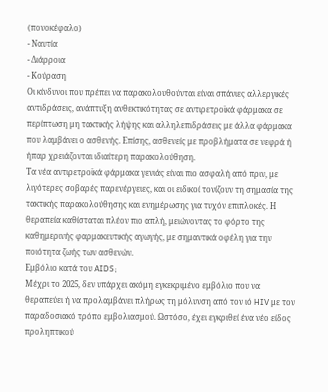(πονοκέφαλο)
- Ναυτία
- Διάρροια
- Κούραση
Οι κίνδυνοι που πρέπει να παρακολουθούνται είναι σπάνιες αλλεργικές αντιδράσεις, ανάπτυξη ανθεκτικότητας σε αντιρετροϊκά φάρμακα σε περίπτωση μη τακτικής λήψης και αλληλεπιδράσεις με άλλα φάρμακα που λαμβάνει ο ασθενής. Επίσης, ασθενείς με προβλήματα σε νεφρά ή ήπαρ χρειάζονται ιδιαίτερη παρακολούθηση.
Τα νέα αντιρετροϊκά φάρμακα γενιάς είναι πιο ασφαλή από πριν, με λιγότερες σοβαρές παρενέργειες, και οι ειδικοί τονίζουν τη σημασία της τακτικής παρακολούθησης και ενημέρωσης για τυχόν επιπλοκές. Η θεραπεία καθίσταται πλέον πιο απλή, μειώνοντας το φόρτο της καθημερινής φαρμακευτικής αγωγής, με σημαντικά οφέλη για την ποιότητα ζωής των ασθενών.
Εμβόλιο κατά του AIDS;
Μέχρι το 2025, δεν υπάρχει ακόμη εγκεκριμένο εμβόλιο που να θεραπεύει ή να προλαμβάνει πλήρως τη μόλυνση από τον ιό HIV με τον παραδοσιακό τρόπο εμβολιασμού. Ωστόσο, έχει εγκριθεί ένα νέο είδος προληπτικού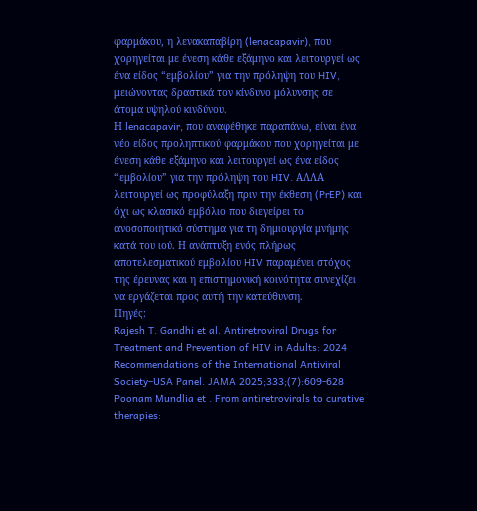φαρμάκου, η λενακαπαβίρη (lenacapavir), που χορηγείται με ένεση κάθε εξάμηνο και λειτουργεί ως ένα είδος “εμβολίου” για την πρόληψη του HIV, μειώνοντας δραστικά τον κίνδυνο μόλυνσης σε άτομα υψηλού κινδύνου.
Η lenacapavir, που αναφέθηκε παραπάνω, είναι ένα νέο είδος προληπτικού φαρμάκου που χορηγείται με ένεση κάθε εξάμηνο και λειτουργεί ως ένα είδος “εμβολίου” για την πρόληψη του HIV. ΑΛΛΑ λειτουργεί ως προφύλαξη πριν την έκθεση (PrEP) και όχι ως κλασικό εμβόλιο που διεγείρει το ανοσοποιητικό σύστημα για τη δημιουργία μνήμης κατά του ιού. Η ανάπτυξη ενός πλήρως αποτελεσματικού εμβολίου HIV παραμένει στόχος της έρευνας και η επιστημονική κοινότητα συνεχίζει να εργάζεται προς αυτή την κατεύθυνση.
Πηγές:
Rajesh T. Gandhi et al. Antiretroviral Drugs for Treatment and Prevention of HIV in Adults: 2024 Recommendations of the International Antiviral Society–USA Panel. JAMA 2025;333;(7):609-628
Poonam Mundlia et . From antiretrovirals to curative therapies: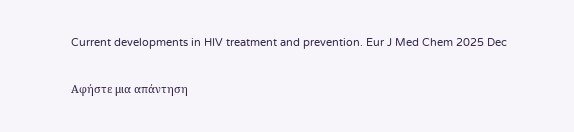Current developments in HIV treatment and prevention. Eur J Med Chem 2025 Dec

Αφήστε μια απάντηση